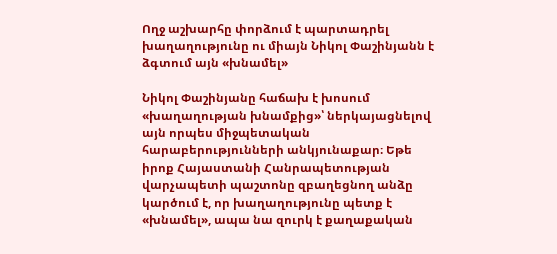Ողջ աշխարհը փորձում է պարտադրել խաղաղությունը ու միայն Նիկոլ Փաշինյանն է ձգտում այն «խնամել»

Նիկոլ Փաշինյանը հաճախ է խոսում «խաղաղության խնամքից»՝ ներկայացնելով այն որպես միջպետական հարաբերությունների անկյունաքար։ Եթե իրոք Հայաստանի Հանրապետության վարչապետի պաշտոնը զբաղեցնող անձը կարծում է, որ խաղաղությունը պետք է «խնամել», ապա նա զուրկ է քաղաքական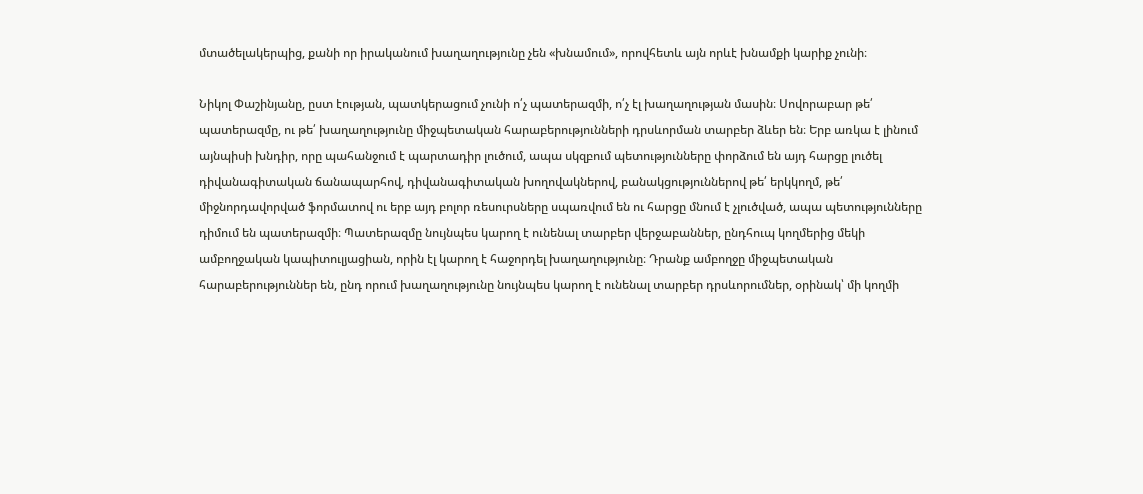մտածելակերպից, քանի որ իրականում խաղաղությունը չեն «խնամում», որովհետև այն որևէ խնամքի կարիք չունի։

Նիկոլ Փաշինյանը, ըստ էության, պատկերացում չունի ո՛չ պատերազմի, ո՛չ էլ խաղաղության մասին։ Սովորաբար թե՛ պատերազմը, ու թե՛ խաղաղությունը միջպետական հարաբերությունների դրսևորման տարբեր ձևեր են։ Երբ առկա է լինում այնպիսի խնդիր, որը պահանջում է պարտադիր լուծում, ապա սկզբում պետությունները փորձում են այդ հարցը լուծել դիվանագիտական ճանապարհով, դիվանագիտական խողովակներով, բանակցություններով թե՛ երկկողմ, թե՛ միջնորդավորված ֆորմատով ու երբ այդ բոլոր ռեսուրսները սպառվում են ու հարցը մնում է չլուծված, ապա պետությունները դիմում են պատերազմի։ Պատերազմը նույնպես կարող է ունենալ տարբեր վերջաբաններ, ընդհուպ կողմերից մեկի ամբողջական կապիտուլյացիան, որին էլ կարող է հաջորդել խաղաղությունը։ Դրանք ամբողջը միջպետական հարաբերություններ են, ընդ որում խաղաղությունը նույնպես կարող է ունենալ տարբեր դրսևորումներ, օրինակ՝ մի կողմի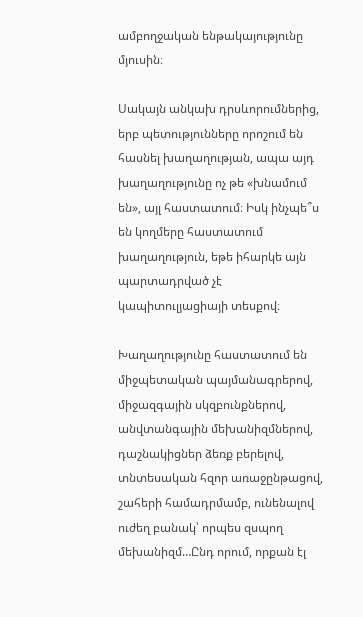ամբողջական ենթակայությունը մյուսին։

Սակայն անկախ դրսևորումներից, երբ պետությունները որոշում են հասնել խաղաղության, ապա այդ խաղաղությունը ոչ թե «խնամում են», այլ հաստատում։ Իսկ ինչպե՞ս են կողմերը հաստատում խաղաղություն, եթե իհարկե այն պարտադրված չէ կապիտուլյացիայի տեսքով։

Խաղաղությունը հաստատում են միջպետական պայմանագրերով, միջազգային սկզբունքներով, անվտանգային մեխանիզմներով, դաշնակիցներ ձեռք բերելով, տնտեսական հզոր առաջընթացով, շահերի համադրմամբ, ունենալով ուժեղ բանակ՝ որպես զսպող մեխանիզմ…Ընդ որում, որքան էլ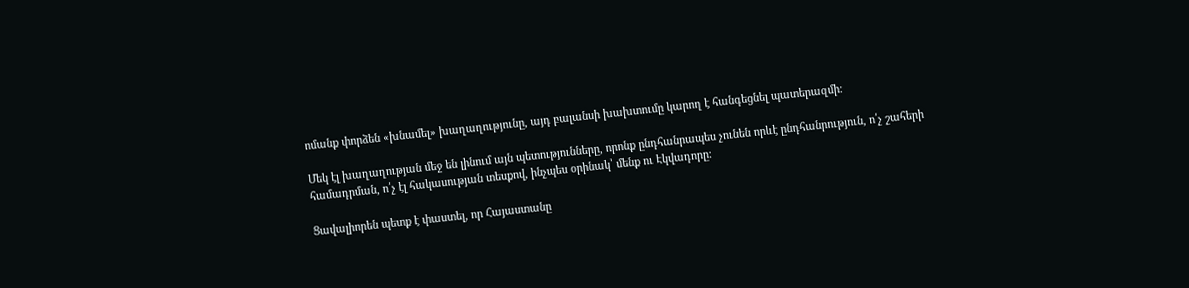ոմանք փորձեն «խնամել» խաղաղությունը, այդ բալանսի խախտումը կարող է հանգեցնել պատերազմի։

Մեկ էլ խաղաղության մեջ են լինում այն պետությունները, որոնք ընդհանրապես չունեն որևէ ընդհանրություն, ո՛չ շահերի համադրման, ո՛չ էլ հակասության տեսքով, ինչպես օրինակ՝ մենք ու Էկվադորը։

Ցավալիորեն պետք է փաստել, որ Հայաստանը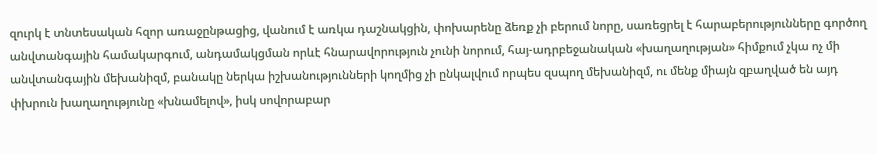զուրկ է տնտեսական հզոր առաջընթացից, վանում է առկա դաշնակցին, փոխարենը ձեռք չի բերում նորը, սառեցրել է հարաբերությունները գործող անվտանգային համակարգում, անդամակցման որևէ հնարավորություն չունի նորում, հայ-ադրբեջանական «խաղաղության» հիմքում չկա ոչ մի անվտանգային մեխանիզմ, բանակը ներկա իշխանությունների կողմից չի ընկալվում որպես զսպող մեխանիզմ, ու մենք միայն զբաղված են այդ փխրուն խաղաղությունը «խնամելով», իսկ սովորաբար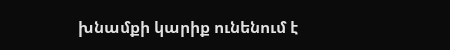խնամքի կարիք ունենում է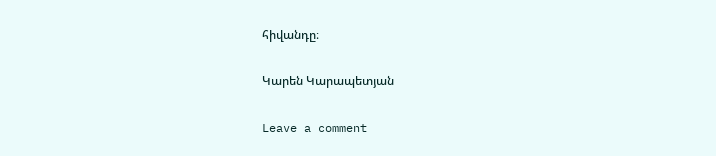հիվանդը։

Կարեն Կարապետյան

Leave a comment